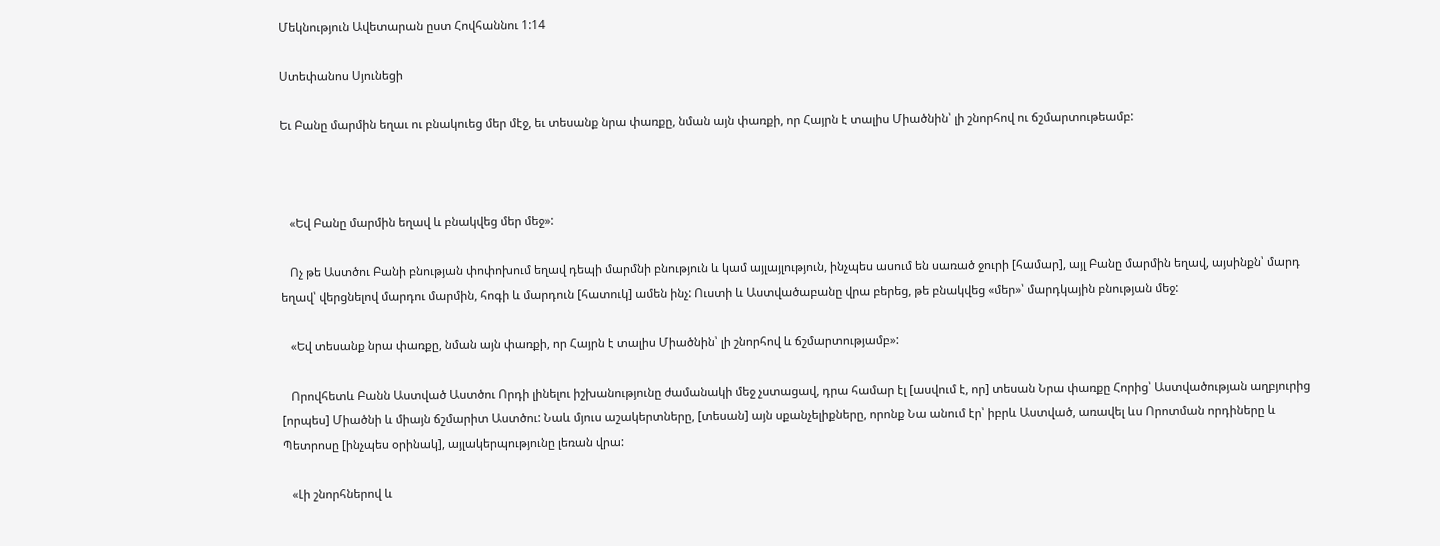Մեկնություն Ավետարան ըստ Հովհաննու 1:14

Ստեփանոս Սյունեցի

Եւ Բանը մարմին եղաւ ու բնակուեց մեր մէջ, եւ տեսանք նրա փառքը, նման այն փառքի, որ Հայրն է տալիս Միածնին՝ լի շնորհով ու ճշմարտութեամբ:



   «Եվ Բանը մարմին եղավ և բնակվեց մեր մեջ»:

   Ոչ թե Աստծու Բանի բնության փոփոխում եղավ դեպի մարմնի բնություն և կամ այլայլություն, ինչպես ասում են սառած ջուրի [համար], այլ Բանը մարմին եղավ, այսինքն՝ մարդ եղավ՝ վերցնելով մարդու մարմին, հոգի և մարդուն [հատուկ] ամեն ինչ: Ուստի և Աստվածաբանը վրա բերեց, թե բնակվեց «մեր»՝ մարդկային բնության մեջ:

   «Եվ տեսանք նրա փառքը, նման այն փառքի, որ Հայրն է տալիս Միածնին՝ լի շնորհով և ճշմարտությամբ»:

   Որովհետև Բանն Աստված Աստծու Որդի լինելու իշխանությունը ժամանակի մեջ չստացավ, դրա համար էլ [ասվում է, որ] տեսան Նրա փառքը Հորից՝ Աստվածության աղբյուրից [որպես] Միածնի և միայն ճշմարիտ Աստծու: Նաև մյուս աշակերտները, [տեսան] այն սքանչելիքները, որոնք Նա անում էր՝ իբրև Աստված, առավել ևս Որոտման որդիները և Պետրոսը [ինչպես օրինակ], այլակերպությունը լեռան վրա:

   «Լի շնորհներով և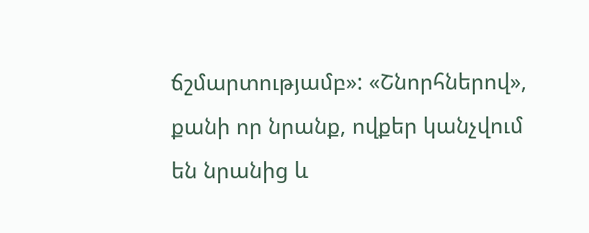ճշմարտությամբ»: «Շնորհներով», քանի որ նրանք, ովքեր կանչվում են նրանից և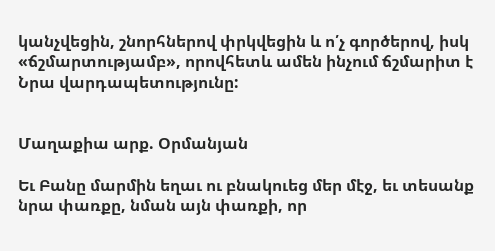կանչվեցին, շնորհներով փրկվեցին և ո՛չ գործերով, իսկ «ճշմարտությամբ», որովհետև ամեն ինչում ճշմարիտ է Նրա վարդապետությունը:


Մաղաքիա արք. Օրմանյան

Եւ Բանը մարմին եղաւ ու բնակուեց մեր մէջ, եւ տեսանք նրա փառքը, նման այն փառքի, որ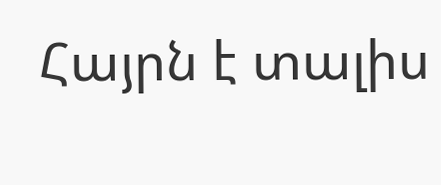Հայրն է տալիս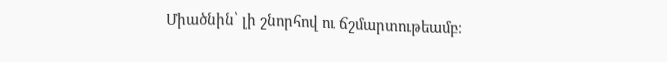Միածնին՝ լի շնորհով ու ճշմարտութեամբ։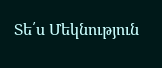Տե՛ս Մեկնություն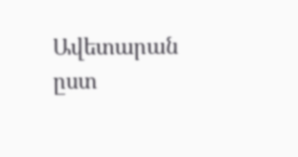Ավետարան ըստ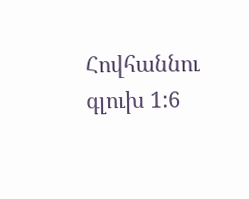Հովհաննու գլուխ 1:6